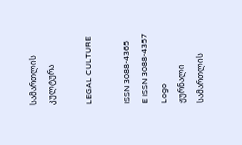სამართლის კულტურა

LEGAL CULTURE

ISSN 3088-4365
E ISSN 3088-4357
Logo
ჟურნალი
სამართლის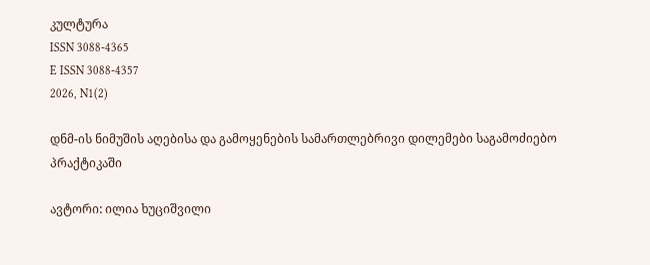კულტურა
ISSN 3088-4365
E ISSN 3088-4357
2026, N1(2)

დნმ-ის ნიმუშის აღებისა და გამოყენების სამართლებრივი დილემები საგამოძიებო პრაქტიკაში

ავტორი: ილია ხუციშვილი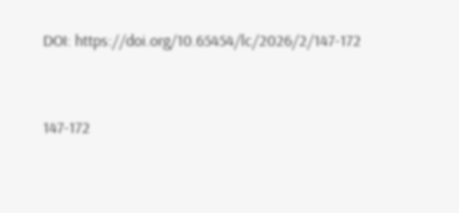DOI: https://doi.org/10.65454/lc/2026/2/147-172


147-172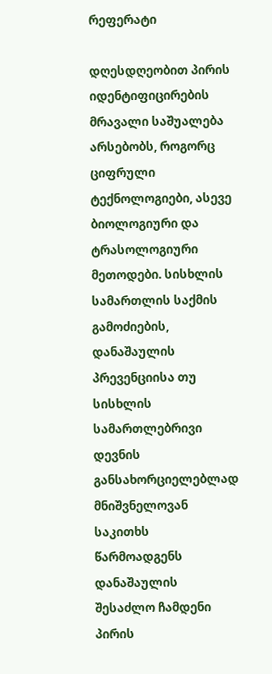რეფერატი

დღესდღეობით პირის იდენტიფიცირების მრავალი საშუალება არსებობს, როგორც ციფრული ტექნოლოგიები, ასევე ბიოლოგიური და ტრასოლოგიური მეთოდები. სისხლის სამართლის საქმის გამოძიების, დანაშაულის პრევენციისა თუ სისხლის სამართლებრივი დევნის განსახორციელებლად მნიშვნელოვან საკითხს წარმოადგენს დანაშაულის შესაძლო ჩამდენი პირის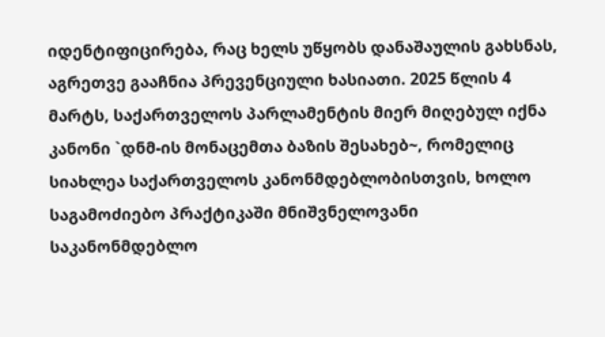იდენტიფიცირება, რაც ხელს უწყობს დანაშაულის გახსნას, აგრეთვე გააჩნია პრევენციული ხასიათი. 2025 წლის 4 მარტს, საქართველოს პარლამენტის მიერ მიღებულ იქნა კანონი `დნმ-ის მონაცემთა ბაზის შესახებ~, რომელიც სიახლეა საქართველოს კანონმდებლობისთვის, ხოლო საგამოძიებო პრაქტიკაში მნიშვნელოვანი საკანონმდებლო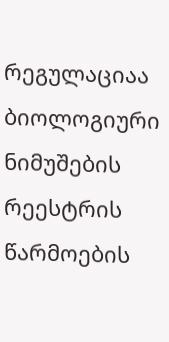რეგულაციაა ბიოლოგიური ნიმუშების რეესტრის წარმოების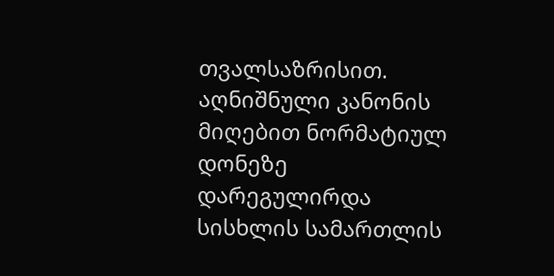თვალსაზრისით. აღნიშნული კანონის მიღებით ნორმატიულ დონეზე დარეგულირდა სისხლის სამართლის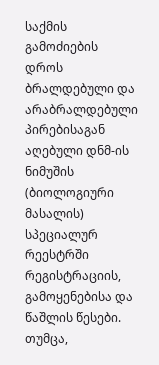საქმის გამოძიების დროს ბრალდებული და არაბრალდებული პირებისაგან აღებული დნმ-ის ნიმუშის (ბიოლოგიური მასალის) სპეციალურ რეესტრში რეგისტრაციის, გამოყენებისა და წაშლის წესები. თუმცა,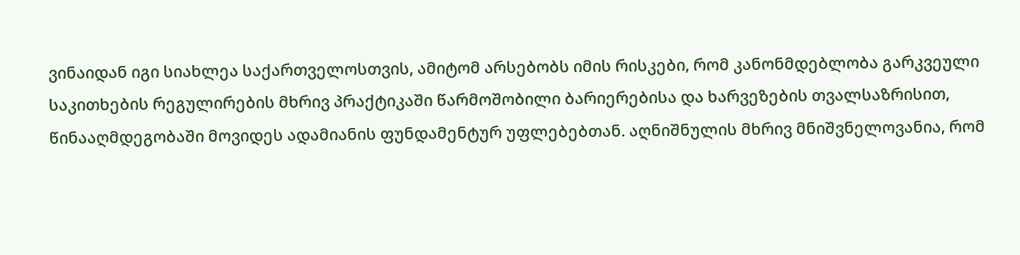ვინაიდან იგი სიახლეა საქართველოსთვის, ამიტომ არსებობს იმის რისკები, რომ კანონმდებლობა გარკვეული საკითხების რეგულირების მხრივ პრაქტიკაში წარმოშობილი ბარიერებისა და ხარვეზების თვალსაზრისით, წინააღმდეგობაში მოვიდეს ადამიანის ფუნდამენტურ უფლებებთან. აღნიშნულის მხრივ მნიშვნელოვანია, რომ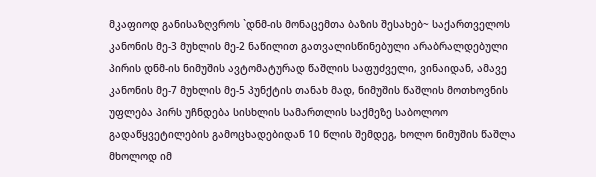მკაფიოდ განისაზღვროს `დნმ-ის მონაცემთა ბაზის შესახებ~ საქართველოს კანონის მე-3 მუხლის მე-2 ნაწილით გათვალისწინებული არაბრალდებული პირის დნმ-ის ნიმუშის ავტომატურად წაშლის საფუძველი, ვინაიდან, ამავე კანონის მე-7 მუხლის მე-5 პუნქტის თანახ მად, ნიმუშის წაშლის მოთხოვნის უფლება პირს უჩნდება სისხლის სამართლის საქმეზე საბოლოო გადაწყვეტილების გამოცხადებიდან 10 წლის შემდეგ, ხოლო ნიმუშის წაშლა მხოლოდ იმ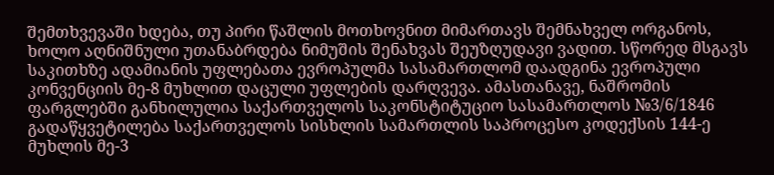შემთხვევაში ხდება, თუ პირი წაშლის მოთხოვნით მიმართავს შემნახველ ორგანოს, ხოლო აღნიშნული უთანაბრდება ნიმუშის შენახვას შეუზღუდავი ვადით. სწორედ მსგავს საკითხზე ადამიანის უფლებათა ევროპულმა სასამართლომ დაადგინა ევროპული კონვენციის მე-8 მუხლით დაცული უფლების დარღვევა. ამასთანავე, ნაშრომის ფარგლებში განხილულია საქართველოს საკონსტიტუციო სასამართლოს №3/6/1846 გადაწყვეტილება საქართველოს სისხლის სამართლის საპროცესო კოდექსის 144-ე მუხლის მე-3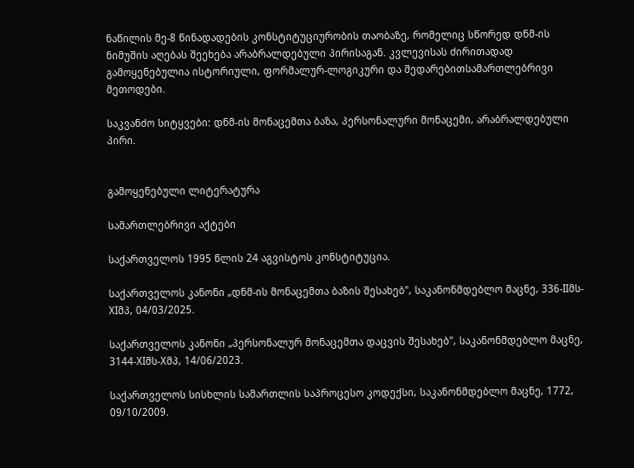ნაწილის მე-8 წინადადების კონსტიტუციურობის თაობაზე, რომელიც სწორედ დნმ-ის ნიმუშის აღებას შეეხება არაბრალდებული პირისაგან. კვლევისას ძირითადად გამოყენებულია ისტორიული, ფორმალურ-ლოგიკური და შედარებითსამართლებრივი მეთოდები.

საკვანძო სიტყვები: დნმ-ის მონაცემთა ბაზა, პერსონალური მონაცემი, არაბრალდებული პირი.


გამოყენებული ლიტერატურა

სამართლებრივი აქტები

საქართველოს 1995 წლის 24 აგვისტოს კონსტიტუცია.

საქართველოს კანონი „დნმ-ის მონაცემთა ბაზის შესახებ", საკანონმდებლო მაცნე, 336-IIმს-XIმპ, 04/03/2025.

საქართველოს კანონი „პერსონალურ მონაცემთა დაცვის შესახებ", საკანონმდებლო მაცნე, 3144-XIმს-Xმპ, 14/06/2023.

საქართველოს სისხლის სამართლის საპროცესო კოდექსი, საკანონმდებლო მაცნე, 1772, 09/10/2009.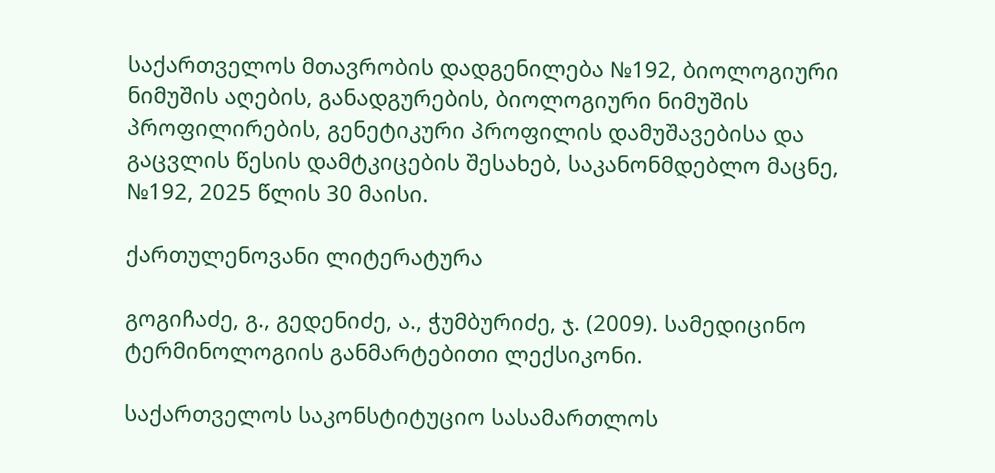საქართველოს მთავრობის დადგენილება №192, ბიოლოგიური ნიმუშის აღების, განადგურების, ბიოლოგიური ნიმუშის პროფილირების, გენეტიკური პროფილის დამუშავებისა და გაცვლის წესის დამტკიცების შესახებ, საკანონმდებლო მაცნე, №192, 2025 წლის 30 მაისი.

ქართულენოვანი ლიტერატურა

გოგიჩაძე, გ., გედენიძე, ა., ჭუმბურიძე, ჯ. (2009). სამედიცინო ტერმინოლოგიის განმარტებითი ლექსიკონი.

საქართველოს საკონსტიტუციო სასამართლოს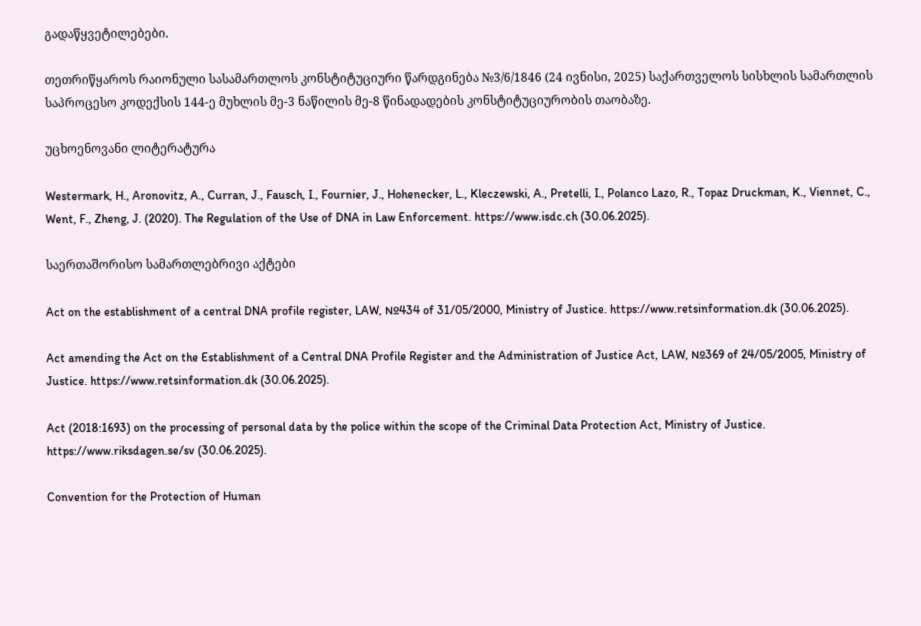გადაწყვეტილებები.

თეთრიწყაროს რაიონული სასამართლოს კონსტიტუციური წარდგინება №3/6/1846 (24 ივნისი, 2025) საქართველოს სისხლის სამართლის საპროცესო კოდექსის 144-ე მუხლის მე-3 ნაწილის მე-8 წინადადების კონსტიტუციურობის თაობაზე.

უცხოენოვანი ლიტერატურა

Westermark, H., Aronovitz, A., Curran, J., Fausch, I., Fournier, J., Hohenecker, L., Kleczewski, A., Pretelli, I., Polanco Lazo, R., Topaz Druckman, K., Viennet, C., Went, F., Zheng, J. (2020). The Regulation of the Use of DNA in Law Enforcement. https://www.isdc.ch (30.06.2025).

საერთაშორისო სამართლებრივი აქტები

Act on the establishment of a central DNA profile register, LAW, №434 of 31/05/2000, Ministry of Justice. https://www.retsinformation.dk (30.06.2025).

Act amending the Act on the Establishment of a Central DNA Profile Register and the Administration of Justice Act, LAW, №369 of 24/05/2005, Ministry of Justice. https://www.retsinformation.dk (30.06.2025).

Act (2018:1693) on the processing of personal data by the police within the scope of the Criminal Data Protection Act, Ministry of Justice. https://www.riksdagen.se/sv (30.06.2025).

Convention for the Protection of Human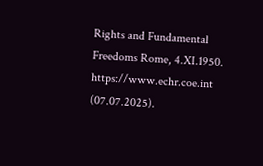Rights and Fundamental Freedoms Rome, 4.XI.1950. https://www.echr.coe.int (07.07.2025).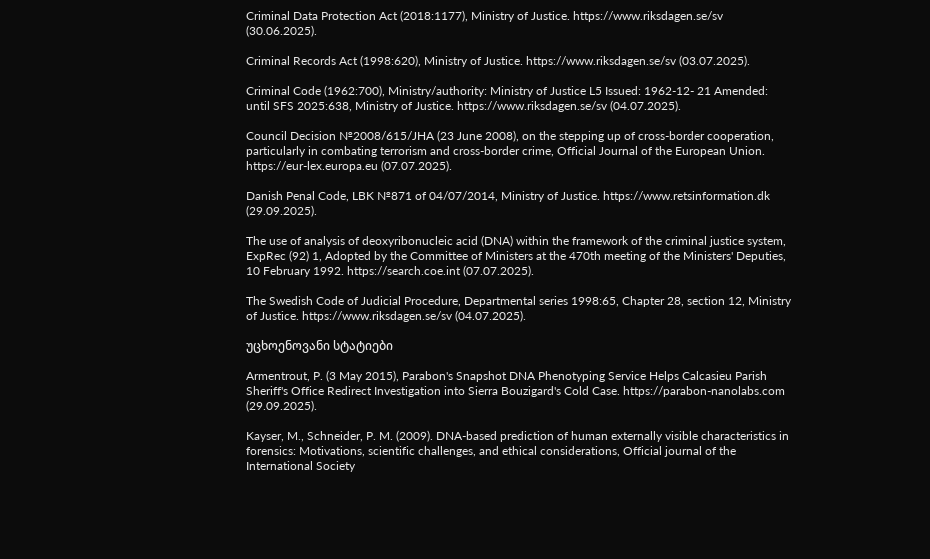Criminal Data Protection Act (2018:1177), Ministry of Justice. https://www.riksdagen.se/sv (30.06.2025).

Criminal Records Act (1998:620), Ministry of Justice. https://www.riksdagen.se/sv (03.07.2025).

Criminal Code (1962:700), Ministry/authority: Ministry of Justice L5 Issued: 1962-12- 21 Amended: until SFS 2025:638, Ministry of Justice. https://www.riksdagen.se/sv (04.07.2025).

Council Decision №2008/615/JHA (23 June 2008), on the stepping up of cross-border cooperation, particularly in combating terrorism and cross-border crime, Official Journal of the European Union. https://eur-lex.europa.eu (07.07.2025).

Danish Penal Code, LBK №871 of 04/07/2014, Ministry of Justice. https://www.retsinformation.dk (29.09.2025).

The use of analysis of deoxyribonucleic acid (DNA) within the framework of the criminal justice system, ExpRec (92) 1, Adopted by the Committee of Ministers at the 470th meeting of the Ministers' Deputies, 10 February 1992. https://search.coe.int (07.07.2025).

The Swedish Code of Judicial Procedure, Departmental series 1998:65, Chapter 28, section 12, Ministry of Justice. https://www.riksdagen.se/sv (04.07.2025).

უცხოენოვანი სტატიები

Armentrout, P. (3 May 2015), Parabon's Snapshot DNA Phenotyping Service Helps Calcasieu Parish Sheriff's Office Redirect Investigation into Sierra Bouzigard's Cold Case. https://parabon-nanolabs.com (29.09.2025).

Kayser, M., Schneider, P. M. (2009). DNA-based prediction of human externally visible characteristics in forensics: Motivations, scientific challenges, and ethical considerations, Official journal of the International Society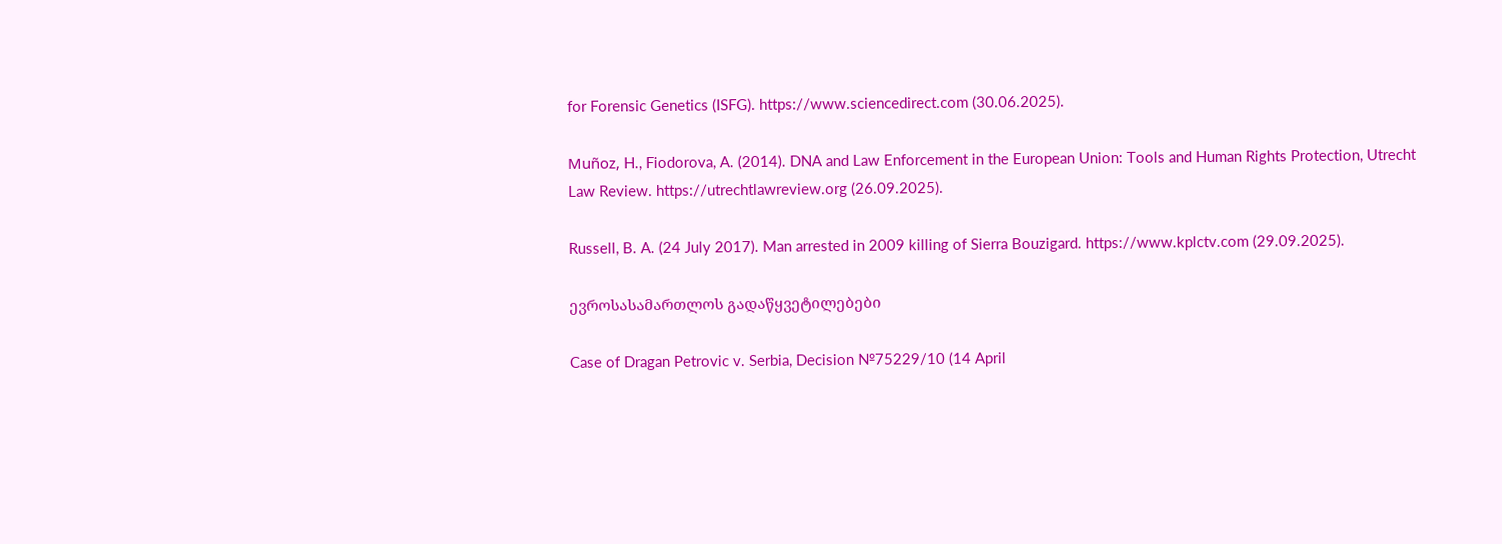for Forensic Genetics (ISFG). https://www.sciencedirect.com (30.06.2025).

Muñoz, H., Fiodorova, A. (2014). DNA and Law Enforcement in the European Union: Tools and Human Rights Protection, Utrecht Law Review. https://utrechtlawreview.org (26.09.2025).

Russell, B. A. (24 July 2017). Man arrested in 2009 killing of Sierra Bouzigard. https://www.kplctv.com (29.09.2025).

ევროსასამართლოს გადაწყვეტილებები

Case of Dragan Petrovic v. Serbia, Decision №75229/10 (14 April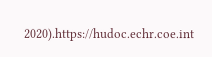2020).https://hudoc.echr.coe.int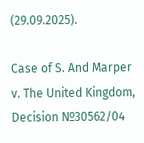(29.09.2025).

Case of S. And Marper v. The United Kingdom, Decision №30562/04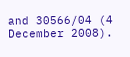and 30566/04 (4 December 2008).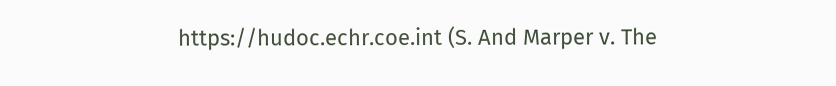https://hudoc.echr.coe.int (S. And Marper v. The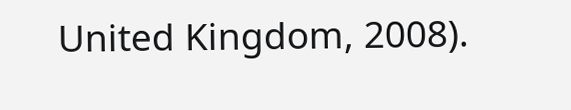United Kingdom, 2008).